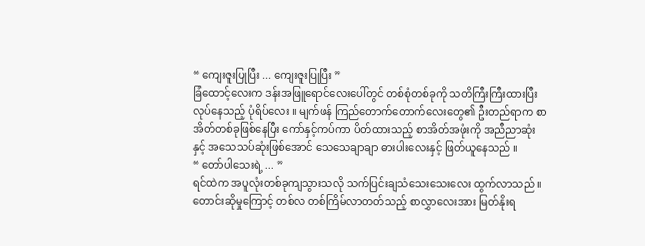“ ကျေးဇူးပြုပြီး ... ကျေးဇူးပြုပြီး ”
ခြံထောင့်လေးက ဒန်းအဖြူရောင်လေးပေါ်တွင် တစ်စုံတစ်ခုကို သတိကြီးကြီးထားပြီး လုပ်နေသည့် ပုံရိပ်လေး ။ မျက်ဖန် ကြည်တောက်တောက်လေးတွေ၏ ဦးတည်ရာက စာအိတ်တစ်ခုဖြစ်နေပြီး ကော်နှင့်ကပ်ကာ ပိတ်ထားသည့် စာအိတ်အဖုံးကို အညီညာဆုံးနှင့် အသေသပ်ဆုံးဖြစ်အောင် သေသေချာချာ ဓားပါးလေးနှင့် ဖြတ်ယူနေသည် ။
“ တော်ပါသေးရဲ့ ... ”
ရင်ထဲက အပူလုံးတစ်ခုကျသွားသလို သက်ပြင်းချသံသေးသေးလေး ထွက်လာသည် ။ တောင်းဆိုမှုကြောင့် တစ်လ တစ်ကြိမ်လာတတ်သည့် စာလွှာလေးအား မြတ်နိုးရ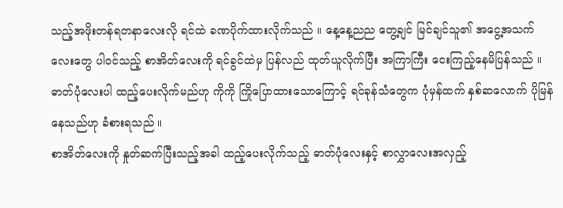သည့်အဖိုးတန်ရတနာလေးလို ရင်ထဲ ခဏပိုက်ထားလိုက်သည် ။ နေ့နေ့ညည တွေ့ချင် မြင်ချင်သူ၏ အငွေ့အသက်လေးတွေ ပါ၀င်သည့် စာအိတ်လေးကို ရင်ခွင်ထဲမှ ပြန်လည် ထုတ်ယူလိုက်ပြီး အကြာကြီး ငေးကြည့်နေမိပြန်သည် ။
ဓာတ်ပုံလေးပါ ထည့်ပေးလိုက်မည်ဟု ကိုကို ကြိုပြောထားသောကြောင့် ရင်ခုန်သံတွေက ပုံမှန်ထက် နှစ်ဆလောက် ပိုမြန်နေသည်ဟု ခံစားရသည် ။
စာအိတ်လေးကို နှုတ်ဆက်ပြီးသည့်အခါ ထည့်ပေးလိုက်သည့် ဓာတ်ပုံလေးနှင့် စာလွှာလေးအလှည့်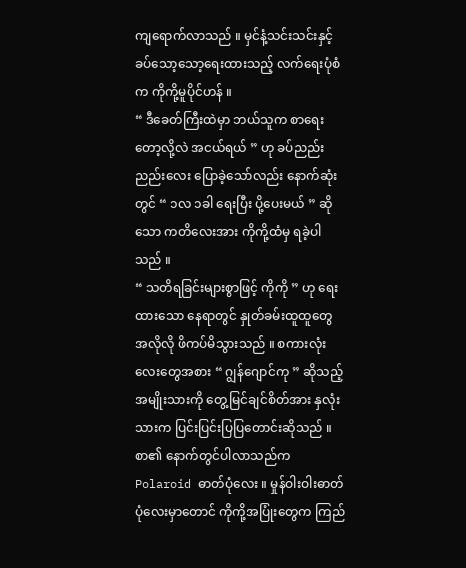ကျရောက်လာသည် ။ မှင်နံ့သင်းသင်းနှင့် ခပ်သော့သော့ရေးထားသည့် လက်ရေးပုံစံက ကိုကို့မူပိုင်ဟန် ။
“ ဒီခေတ်ကြီးထဲမှာ ဘယ်သူက စာရေးတော့လို့လဲ အငယ်ရယ် ” ဟု ခပ်ညည်းညည်းလေး ပြောခဲ့သော်လည်း နောက်ဆုံးတွင် “ ၁လ ၁ခါ ရေးပြီး ပို့ပေးမယ် ” ဆိုသော ကတိလေးအား ကိုကို့ထံမှ ရခဲ့ပါသည် ။
“ သတိရခြင်းများစွာဖြင့် ကိုကို ” ဟု ရေးထားသော နေရာတွင် နှုတ်ခမ်းထူထူတွေ အလိုလို ဖိကပ်မိသွားသည် ။ စကားလုံးလေးတွေအစား “ ဂျွန်ဂျောင်ကု ” ဆိုသည့် အမျိုးသားကို တွေ့မြင်ချင်စိတ်အား နှလုံးသားက ပြင်းပြင်းပြပြတောင်းဆိုသည် ။
စာ၏ နောက်တွင်ပါလာသည်က Polaroid ဓာတ်ပုံလေး ။ မှုန်ဝါးဝါးဓာတ်ပုံလေးမှာတောင် ကိုကို့အပြုံးတွေက ကြည်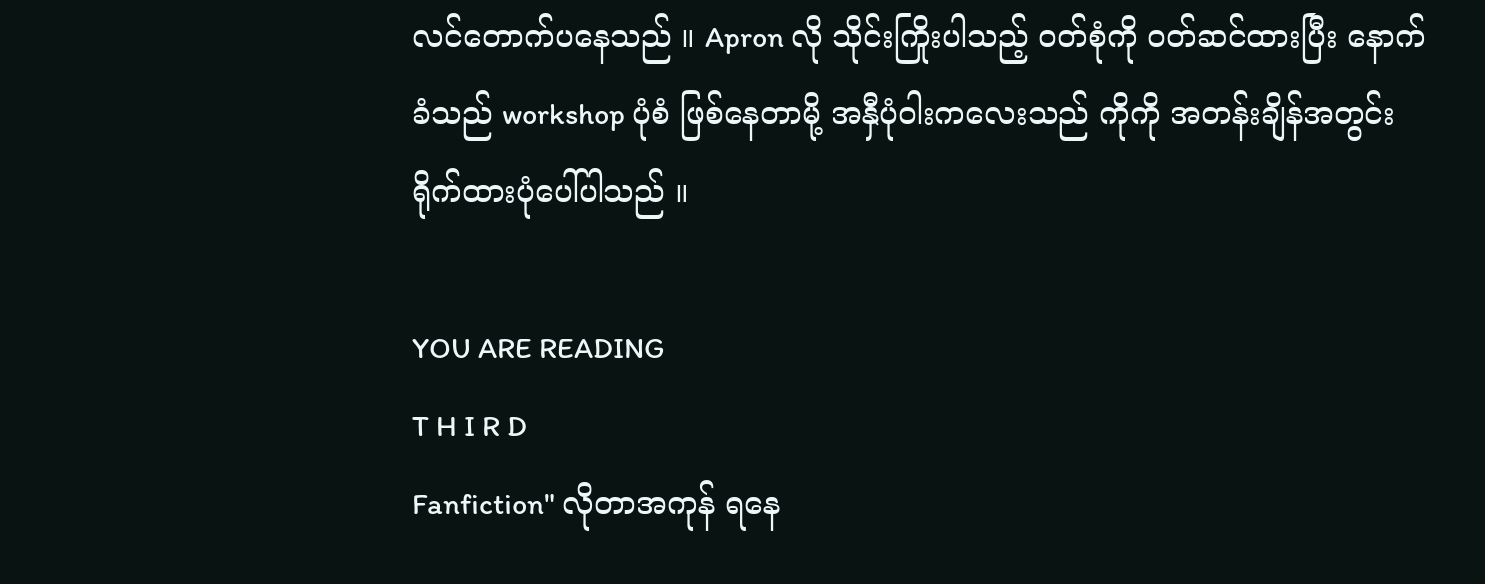လင်တောက်ပနေသည် ။ Apron လို သိုင်းကြိုးပါသည့် ၀တ်စုံကို ၀တ်ဆင်ထားပြီး နောက်ခံသည် workshop ပုံစံ ဖြစ်နေတာမို့ အနှီပုံဝါးကလေးသည် ကိုကို အတန်းချိန်အတွင်း ရိုက်ထားပုံပေါ်ပါသည် ။

YOU ARE READING
T H I R D
Fanfiction" လိုတာအကုန် ရနေ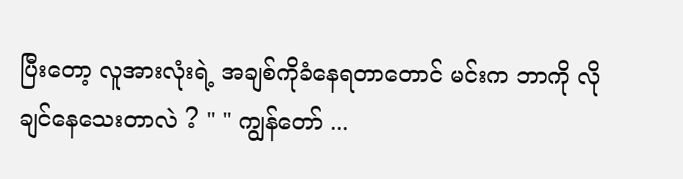ပြီးတော့ လူအားလုံးရဲ့ အချစ်ကိုခံနေရတာတောင် မင်းက ဘာကို လိုချင်နေသေးတာလဲ ? " " ကျွန်တော် ...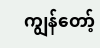ကျွန်တော့်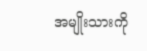အမျိုးသားကို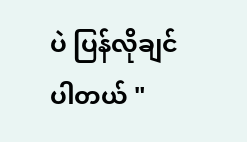ပဲ ပြန်လိုချင်ပါတယ် "